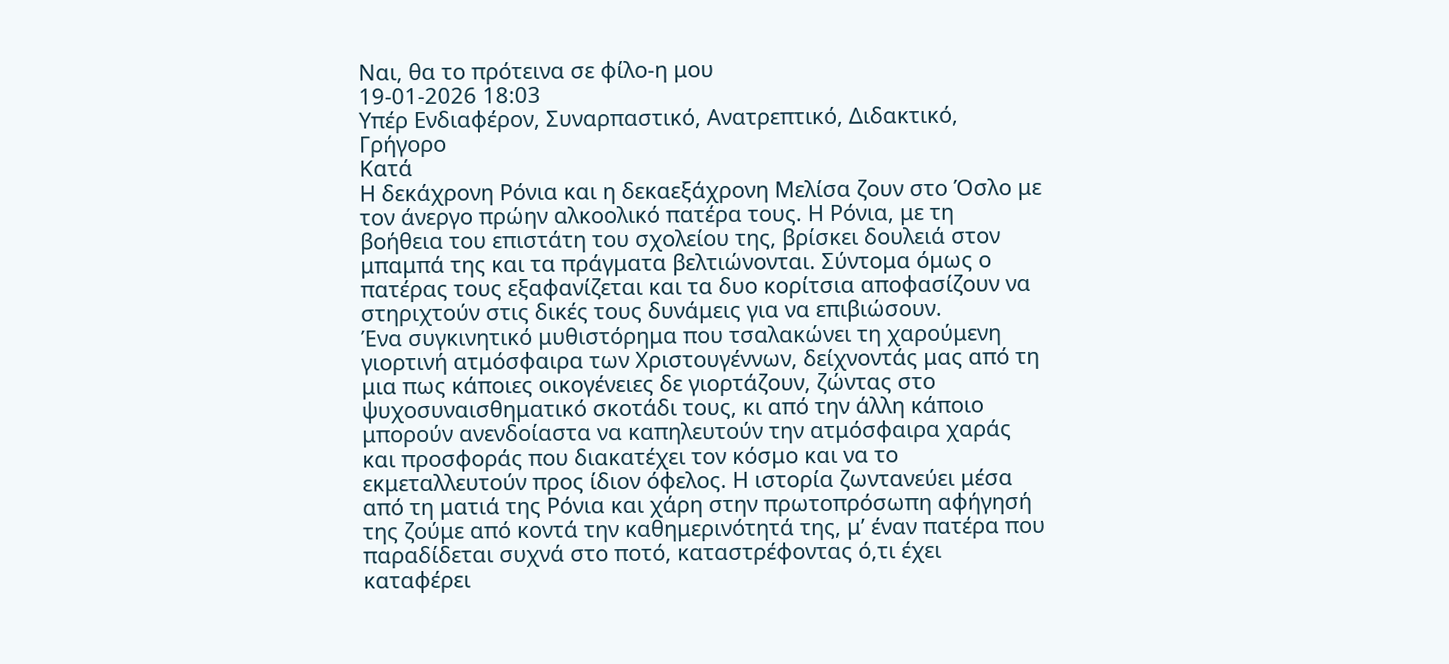Ναι, θα το πρότεινα σε φίλο-η μου
19-01-2026 18:03
Υπέρ Ενδιαφέρον, Συναρπαστικό, Ανατρεπτικό, Διδακτικό, Γρήγορο
Κατά
Η δεκάχρονη Ρόνια και η δεκαεξάχρονη Μελίσα ζουν στο Όσλο με τον άνεργο πρώην αλκοολικό πατέρα τους. Η Ρόνια, με τη βοήθεια του επιστάτη του σχολείου της, βρίσκει δουλειά στον μπαμπά της και τα πράγματα βελτιώνονται. Σύντομα όμως ο πατέρας τους εξαφανίζεται και τα δυο κορίτσια αποφασίζουν να στηριχτούν στις δικές τους δυνάμεις για να επιβιώσουν.
Ένα συγκινητικό μυθιστόρημα που τσαλακώνει τη χαρούμενη γιορτινή ατμόσφαιρα των Χριστουγέννων, δείχνοντάς μας από τη μια πως κάποιες οικογένειες δε γιορτάζουν, ζώντας στο ψυχοσυναισθηματικό σκοτάδι τους, κι από την άλλη κάποιο μπορούν ανενδοίαστα να καπηλευτούν την ατμόσφαιρα χαράς και προσφοράς που διακατέχει τον κόσμο και να το εκμεταλλευτούν προς ίδιον όφελος. Η ιστορία ζωντανεύει μέσα από τη ματιά της Ρόνια και χάρη στην πρωτοπρόσωπη αφήγησή της ζούμε από κοντά την καθημερινότητά της, μ’ έναν πατέρα που παραδίδεται συχνά στο ποτό, καταστρέφοντας ό,τι έχει καταφέρει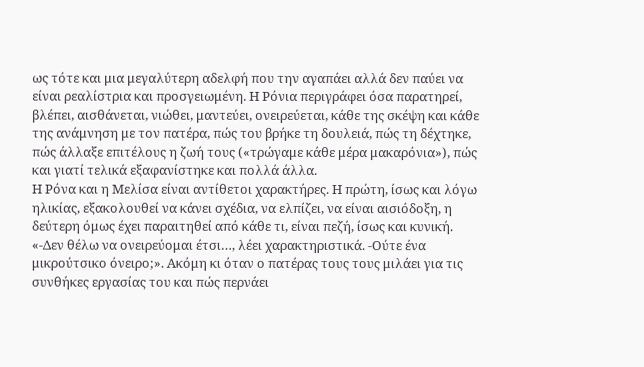ως τότε και μια μεγαλύτερη αδελφή που την αγαπάει αλλά δεν παύει να είναι ρεαλίστρια και προσγειωμένη. Η Ρόνια περιγράφει όσα παρατηρεί, βλέπει, αισθάνεται, νιώθει, μαντεύει, ονειρεύεται, κάθε της σκέψη και κάθε της ανάμνηση με τον πατέρα, πώς του βρήκε τη δουλειά, πώς τη δέχτηκε, πώς άλλαξε επιτέλους η ζωή τους («τρώγαμε κάθε μέρα μακαρόνια»), πώς και γιατί τελικά εξαφανίστηκε και πολλά άλλα.
Η Ρόνα και η Μελίσα είναι αντίθετοι χαρακτήρες. Η πρώτη, ίσως και λόγω ηλικίας, εξακολουθεί να κάνει σχέδια, να ελπίζει, να είναι αισιόδοξη, η δεύτερη όμως έχει παραιτηθεί από κάθε τι, είναι πεζή, ίσως και κυνική. «-Δεν θέλω να ονειρεύομαι έτσι…, λέει χαρακτηριστικά. -Ούτε ένα μικρούτσικο όνειρο;». Ακόμη κι όταν ο πατέρας τους τους μιλάει για τις συνθήκες εργασίας του και πώς περνάει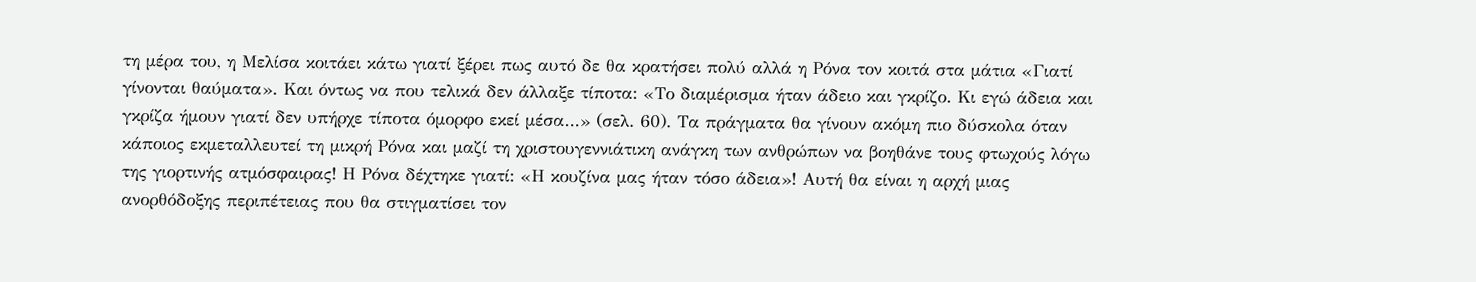τη μέρα του, η Μελίσα κοιτάει κάτω γιατί ξέρει πως αυτό δε θα κρατήσει πολύ αλλά η Ρόνα τον κοιτά στα μάτια «Γιατί γίνονται θαύματα». Και όντως να που τελικά δεν άλλαξε τίποτα: «Το διαμέρισμα ήταν άδειο και γκρίζο. Κι εγώ άδεια και γκρίζα ήμουν γιατί δεν υπήρχε τίποτα όμορφο εκεί μέσα…» (σελ. 60). Τα πράγματα θα γίνουν ακόμη πιο δύσκολα όταν κάποιος εκμεταλλευτεί τη μικρή Ρόνα και μαζί τη χριστουγεννιάτικη ανάγκη των ανθρώπων να βοηθάνε τους φτωχούς λόγω της γιορτινής ατμόσφαιρας! Η Ρόνα δέχτηκε γιατί: «Η κουζίνα μας ήταν τόσο άδεια»! Αυτή θα είναι η αρχή μιας ανορθόδοξης περιπέτειας που θα στιγματίσει τον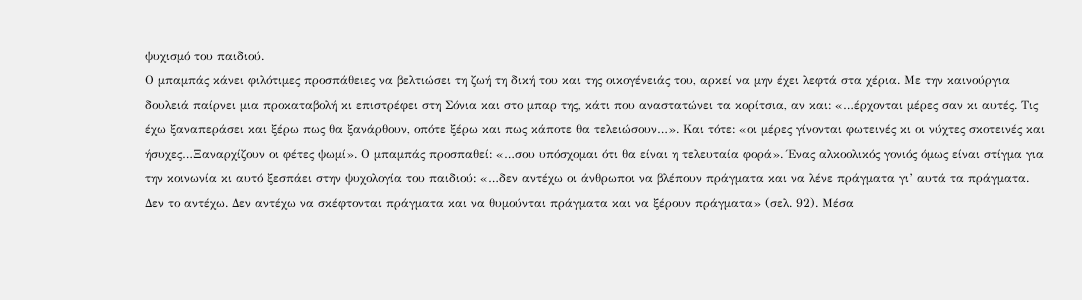ψυχισμό του παιδιού.
Ο μπαμπάς κάνει φιλότιμες προσπάθειες να βελτιώσει τη ζωή τη δική του και της οικογένειάς του, αρκεί να μην έχει λεφτά στα χέρια. Με την καινούργια δουλειά παίρνει μια προκαταβολή κι επιστρέφει στη Σόνια και στο μπαρ της, κάτι που αναστατώνει τα κορίτσια, αν και: «…έρχονται μέρες σαν κι αυτές. Τις έχω ξαναπεράσει και ξέρω πως θα ξανάρθουν, οπότε ξέρω και πως κάποτε θα τελειώσουν…». Και τότε: «οι μέρες γίνονται φωτεινές κι οι νύχτες σκοτεινές και ήσυχες…Ξαναρχίζουν οι φέτες ψωμί». Ο μπαμπάς προσπαθεί: «…σου υπόσχομαι ότι θα είναι η τελευταία φορά». Ένας αλκοολικός γονιός όμως είναι στίγμα για την κοινωνία κι αυτό ξεσπάει στην ψυχολογία του παιδιού: «…δεν αντέχω οι άνθρωποι να βλέπουν πράγματα και να λένε πράγματα γι’ αυτά τα πράγματα. Δεν το αντέχω. Δεν αντέχω να σκέφτονται πράγματα και να θυμούνται πράγματα και να ξέρουν πράγματα» (σελ. 92). Μέσα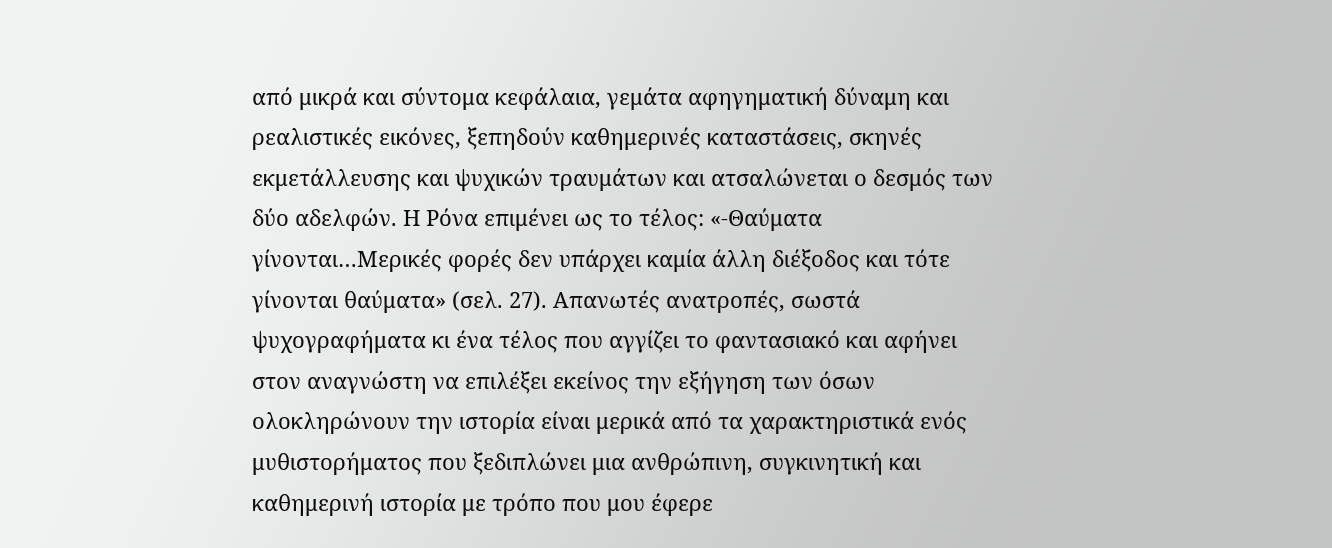από μικρά και σύντομα κεφάλαια, γεμάτα αφηγηματική δύναμη και ρεαλιστικές εικόνες, ξεπηδούν καθημερινές καταστάσεις, σκηνές εκμετάλλευσης και ψυχικών τραυμάτων και ατσαλώνεται ο δεσμός των δύο αδελφών. Η Ρόνα επιμένει ως το τέλος: «-Θαύματα γίνονται…Μερικές φορές δεν υπάρχει καμία άλλη διέξοδος και τότε γίνονται θαύματα» (σελ. 27). Απανωτές ανατροπές, σωστά ψυχογραφήματα κι ένα τέλος που αγγίζει το φαντασιακό και αφήνει στον αναγνώστη να επιλέξει εκείνος την εξήγηση των όσων ολοκληρώνουν την ιστορία είναι μερικά από τα χαρακτηριστικά ενός μυθιστορήματος που ξεδιπλώνει μια ανθρώπινη, συγκινητική και καθημερινή ιστορία με τρόπο που μου έφερε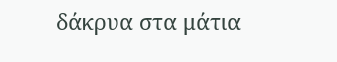δάκρυα στα μάτια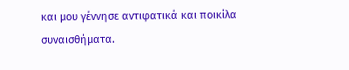και μου γέννησε αντιφατικά και ποικίλα συναισθήματα.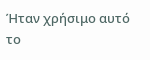Ήταν χρήσιμο αυτό το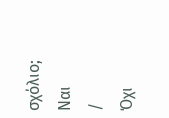σχόλιο;
Ναι
/
Όχι